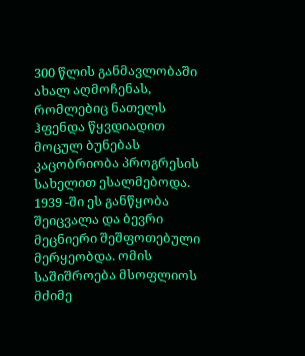300 წლის განმავლობაში ახალ აღმოჩენას, რომლებიც ნათელს ჰფენდა წყვდიადით მოცულ ბუნებას კაცობრიობა პროგრესის სახელით ესალმებოდა. 1939 -ში ეს განწყობა შეიცვალა და ბევრი მეცნიერი შეშფოთებული მერყეობდა. ომის საშიშროება მსოფლიოს მძიმე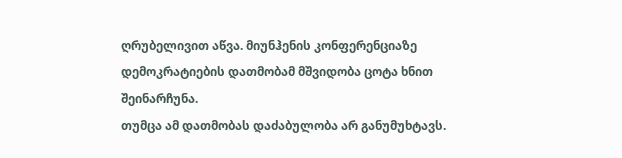ღრუბელივით აწვა. მიუნჰენის კონფერენციაზე დემოკრატიების დათმობამ მშვიდობა ცოტა ხნით შეინარჩუნა.
თუმცა ამ დათმობას დაძაბულობა არ განუმუხტავს.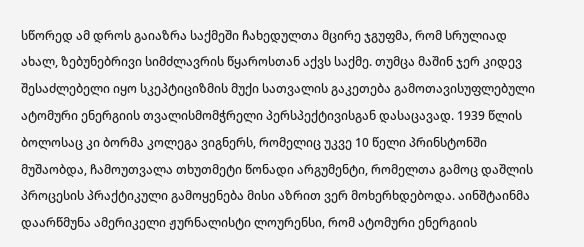სწორედ ამ დროს გაიაზრა საქმეში ჩახედულთა მცირე ჯგუფმა, რომ სრულიად ახალ, ზებუნებრივი სიმძლავრის წყაროსთან აქვს საქმე. თუმცა მაშინ ჯერ კიდევ შესაძლებელი იყო სკეპტიციზმის მუქი სათვალის გაკეთება გამოთავისუფლებული ატომური ენერგიის თვალისმომჭრელი პერსპექტივისგან დასაცავად. 1939 წლის ბოლოსაც კი ბორმა კოლეგა ვიგნერს, რომელიც უკვე 10 წელი პრინსტონში მუშაობდა, ჩამოუთვალა თხუთმეტი წონადი არგუმენტი, რომელთა გამოც დაშლის პროცესის პრაქტიკული გამოყენება მისი აზრით ვერ მოხერხდებოდა. აინშტაინმა დაარწმუნა ამერიკელი ჟურნალისტი ლოურენსი, რომ ატომური ენერგიის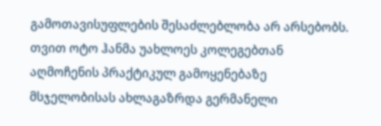გამოთავისუფლების შესაძლებლობა არ არსებობს. თვით ოტო ჰანმა უახლოეს კოლეგებთან აღმოჩენის პრაქტიკულ გამოყენებაზე მსჯელობისას ახლაგაზრდა გერმანელი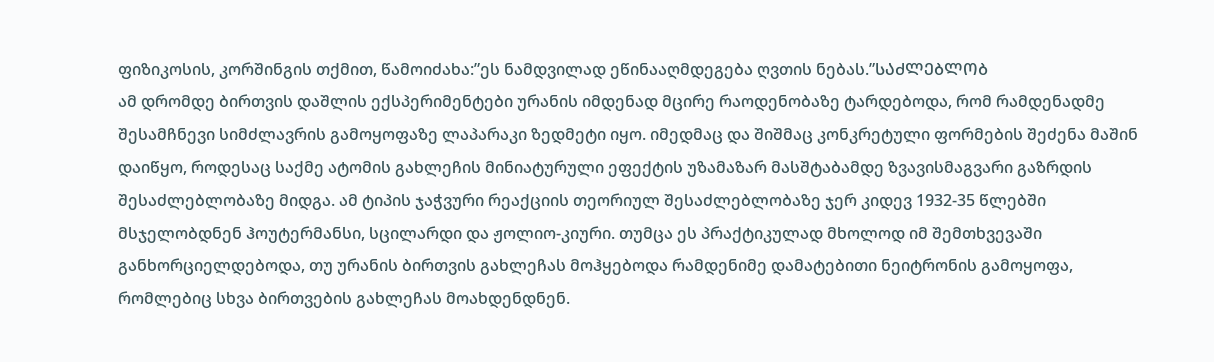ფიზიკოსის, კორშინგის თქმით, წამოიძახა:”ეს ნამდვილად ეწინააღმდეგება ღვთის ნებას.”ᲡᲐᲫᲚᲔᲑᲚᲝᲑ
ამ დრომდე ბირთვის დაშლის ექსპერიმენტები ურანის იმდენად მცირე რაოდენობაზე ტარდებოდა, რომ რამდენადმე შესამჩნევი სიმძლავრის გამოყოფაზე ლაპარაკი ზედმეტი იყო. იმედმაც და შიშმაც კონკრეტული ფორმების შეძენა მაშინ დაიწყო, როდესაც საქმე ატომის გახლეჩის მინიატურული ეფექტის უზამაზარ მასშტაბამდე ზვავისმაგვარი გაზრდის შესაძლებლობაზე მიდგა. ამ ტიპის ჯაჭვური რეაქციის თეორიულ შესაძლებლობაზე ჯერ კიდევ 1932-35 წლებში მსჯელობდნენ ჰოუტერმანსი, სცილარდი და ჟოლიო-კიური. თუმცა ეს პრაქტიკულად მხოლოდ იმ შემთხვევაში განხორციელდებოდა, თუ ურანის ბირთვის გახლეჩას მოჰყებოდა რამდენიმე დამატებითი ნეიტრონის გამოყოფა, რომლებიც სხვა ბირთვების გახლეჩას მოახდენდნენ.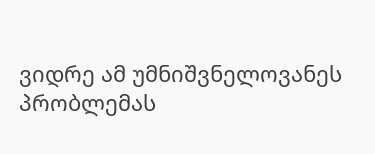ვიდრე ამ უმნიშვნელოვანეს პრობლემას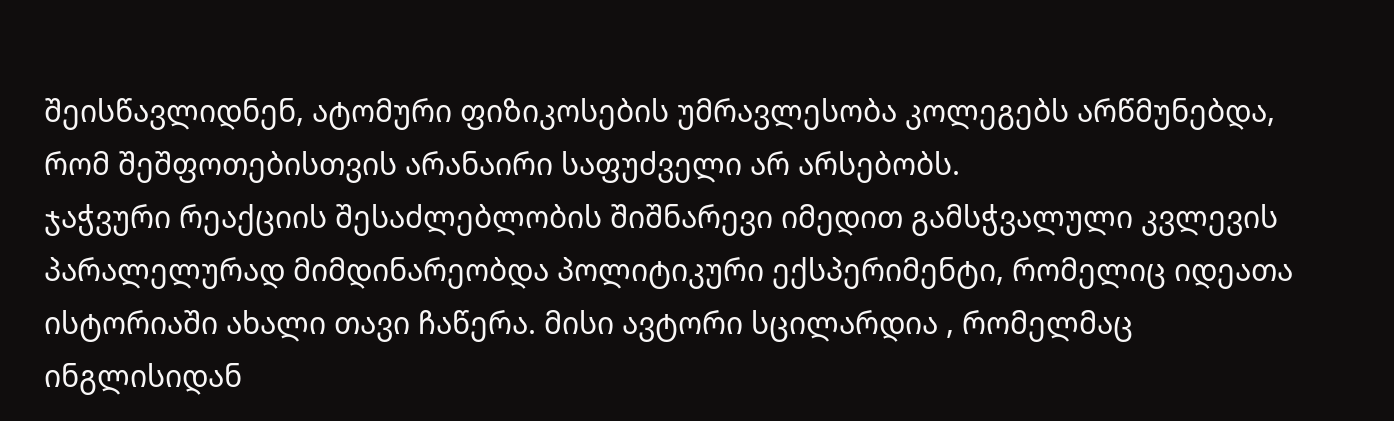შეისწავლიდნენ, ატომური ფიზიკოსების უმრავლესობა კოლეგებს არწმუნებდა, რომ შეშფოთებისთვის არანაირი საფუძველი არ არსებობს.
ჯაჭვური რეაქციის შესაძლებლობის შიშნარევი იმედით გამსჭვალული კვლევის პარალელურად მიმდინარეობდა პოლიტიკური ექსპერიმენტი, რომელიც იდეათა ისტორიაში ახალი თავი ჩაწერა. მისი ავტორი სცილარდია , რომელმაც ინგლისიდან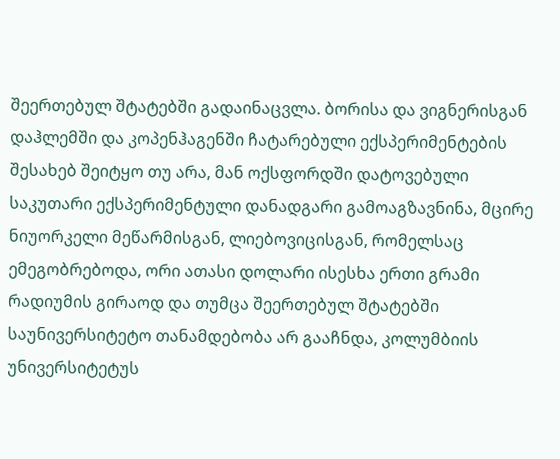შეერთებულ შტატებში გადაინაცვლა. ბორისა და ვიგნერისგან დაჰლემში და კოპენჰაგენში ჩატარებული ექსპერიმენტების შესახებ შეიტყო თუ არა, მან ოქსფორდში დატოვებული საკუთარი ექსპერიმენტული დანადგარი გამოაგზავნინა, მცირე ნიუორკელი მეწარმისგან, ლიებოვიცისგან, რომელსაც ემეგობრებოდა, ორი ათასი დოლარი ისესხა ერთი გრამი რადიუმის გირაოდ და თუმცა შეერთებულ შტატებში საუნივერსიტეტო თანამდებობა არ გააჩნდა, კოლუმბიის უნივერსიტეტუს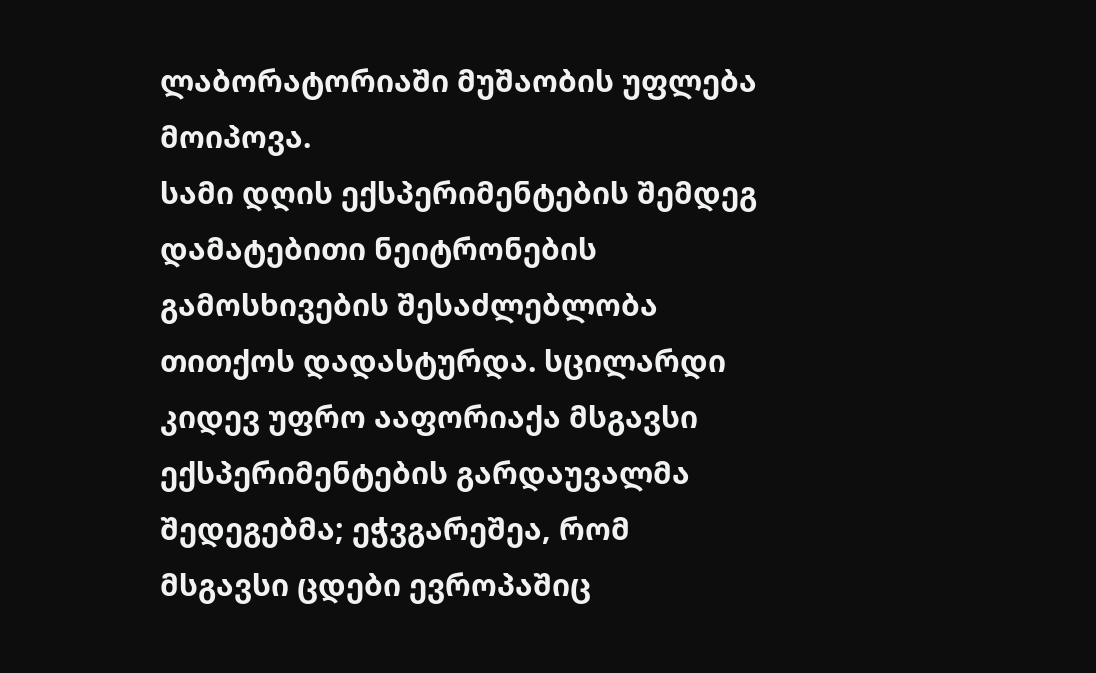ლაბორატორიაში მუშაობის უფლება მოიპოვა.
სამი დღის ექსპერიმენტების შემდეგ დამატებითი ნეიტრონების გამოსხივების შესაძლებლობა თითქოს დადასტურდა. სცილარდი კიდევ უფრო ააფორიაქა მსგავსი ექსპერიმენტების გარდაუვალმა შედეგებმა; ეჭვგარეშეა, რომ მსგავსი ცდები ევროპაშიც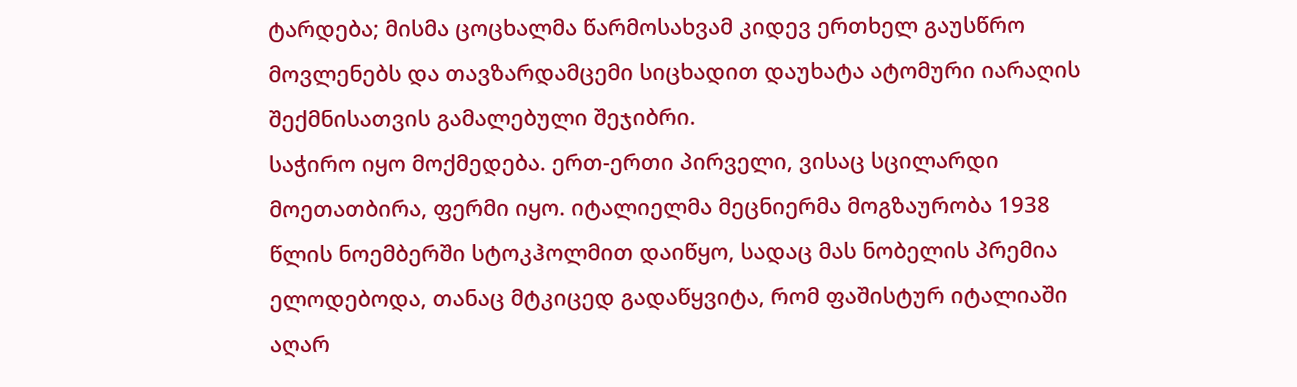ტარდება; მისმა ცოცხალმა წარმოსახვამ კიდევ ერთხელ გაუსწრო მოვლენებს და თავზარდამცემი სიცხადით დაუხატა ატომური იარაღის შექმნისათვის გამალებული შეჯიბრი.
საჭირო იყო მოქმედება. ერთ-ერთი პირველი, ვისაც სცილარდი მოეთათბირა, ფერმი იყო. იტალიელმა მეცნიერმა მოგზაურობა 1938 წლის ნოემბერში სტოკჰოლმით დაიწყო, სადაც მას ნობელის პრემია ელოდებოდა, თანაც მტკიცედ გადაწყვიტა, რომ ფაშისტურ იტალიაში აღარ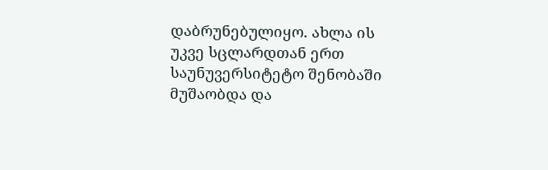დაბრუნებულიყო. ახლა ის უკვე სცლარდთან ერთ საუნუვერსიტეტო შენობაში მუშაობდა და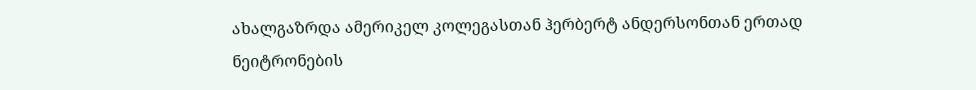ახალგაზრდა ამერიკელ კოლეგასთან ჰერბერტ ანდერსონთან ერთად ნეიტრონების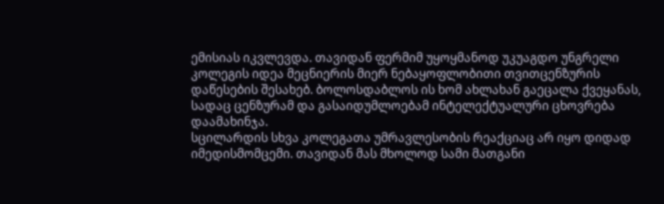ემისიას იკვლევდა. თავიდან ფერმიმ უყოყმანოდ უკუაგდო უნგრელი კოლეგის იდეა მეცნიერის მიერ ნებაყოფლობითი თვითცენზურის დაწესების შესახებ. ბოლოსდაბლოს ის ხომ ახლახან გაეცალა ქვეყანას, სადაც ცენზურამ და გასაიდუმლოებამ ინტელექტუალური ცხოვრება დაამახინჯა.
სცილარდის სხვა კოლეგათა უმრავლესობის რეაქციაც არ იყო დიდად იმედისმომცემი. თავიდან მას მხოლოდ სამი მათგანი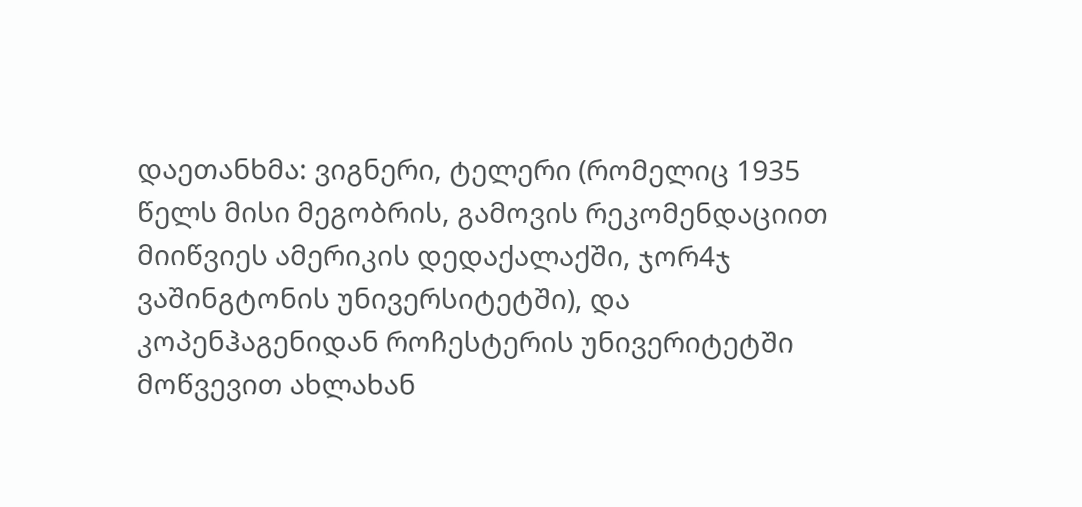დაეთანხმა: ვიგნერი, ტელერი (რომელიც 1935 წელს მისი მეგობრის, გამოვის რეკომენდაციით მიიწვიეს ამერიკის დედაქალაქში, ჯორ4ჯ ვაშინგტონის უნივერსიტეტში), და კოპენჰაგენიდან როჩესტერის უნივერიტეტში მოწვევით ახლახან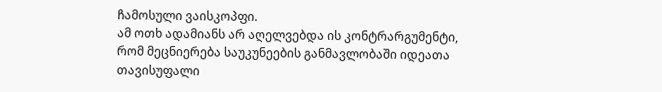ჩამოსული ვაისკოპფი.
ამ ოთხ ადამიანს არ აღელვებდა ის კონტრარგუმენტი, რომ მეცნიერება საუკუნეების განმავლობაში იდეათა თავისუფალი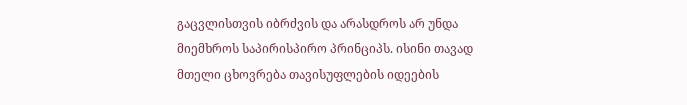გაცვლისთვის იბრძვის და არასდროს არ უნდა მიემხროს საპირისპირო პრინციპს. ისინი თავად მთელი ცხოვრება თავისუფლების იდეების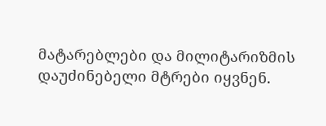მატარებლები და მილიტარიზმის დაუძინებელი მტრები იყვნენ.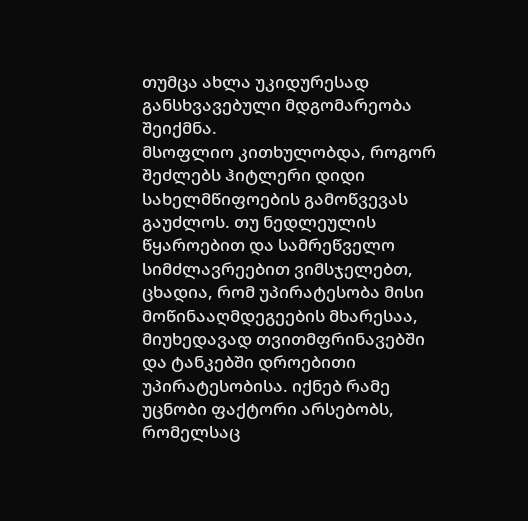თუმცა ახლა უკიდურესად განსხვავებული მდგომარეობა შეიქმნა.
მსოფლიო კითხულობდა, როგორ შეძლებს ჰიტლერი დიდი სახელმწიფოების გამოწვევას გაუძლოს. თუ ნედლეულის წყაროებით და სამრეწველო სიმძლავრეებით ვიმსჯელებთ, ცხადია, რომ უპირატესობა მისი მოწინააღმდეგეების მხარესაა, მიუხედავად თვითმფრინავებში და ტანკებში დროებითი უპირატესობისა. იქნებ რამე უცნობი ფაქტორი არსებობს, რომელსაც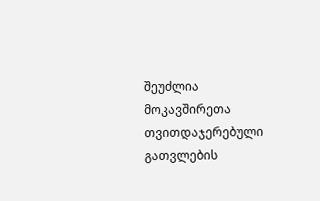შეუძლია მოკავშირეთა თვითდაჯერებული გათვლების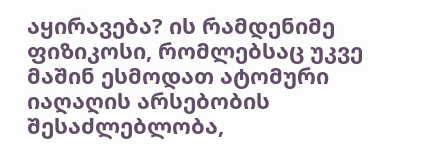აყირავება? ის რამდენიმე ფიზიკოსი, რომლებსაც უკვე მაშინ ესმოდათ ატომური იაღაღის არსებობის შესაძლებლობა,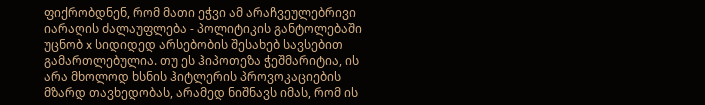ფიქრობდნენ, რომ მათი ეჭვი ამ არაჩვეულებრივი იარაღის ძალაუფლება - პოლიტიკის განტოლებაში უცნობ x სიდიდედ არსებობის შესახებ სავსებით გამართლებულია. თუ ეს ჰიპოთეზა ჭეშმარიტია, ის არა მხოლოდ ხსნის ჰიტლერის პროვოკაციების მზარდ თავხედობას, არამედ ნიშნავს იმას, რომ ის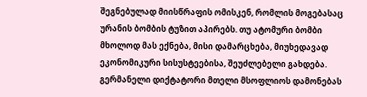შეგნებულად მიისწრაფის ომისკენ, რომლის მოგებასაც ურანის ბომბის ტუზით აპირებს. თუ ატომური ბომბი მხოლოდ მას ექნება, მისი დამარცხება, მიუხედავად ეკონომიკური სისუსტეებისა, შეუძლებელი გახდება. გერმანელი დიქტატორი მთელი მსოფლიოს დამონებას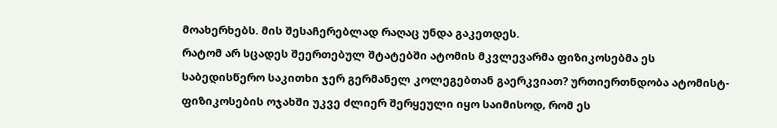მოახერხებს. მის შესაჩერებლად რაღაც უნდა გაკეთდეს.
რატომ არ სცადეს შეერთებულ შტატებში ატომის მკვლევარმა ფიზიკოსებმა ეს საბედისწერო საკითხი ჯერ გერმანელ კოლეგებთან გაერკვიათ? ურთიერთნდობა ატომისტ-ფიზიკოსების ოჯახში უკვე ძლიერ შერყეული იყო საიმისოდ, რომ ეს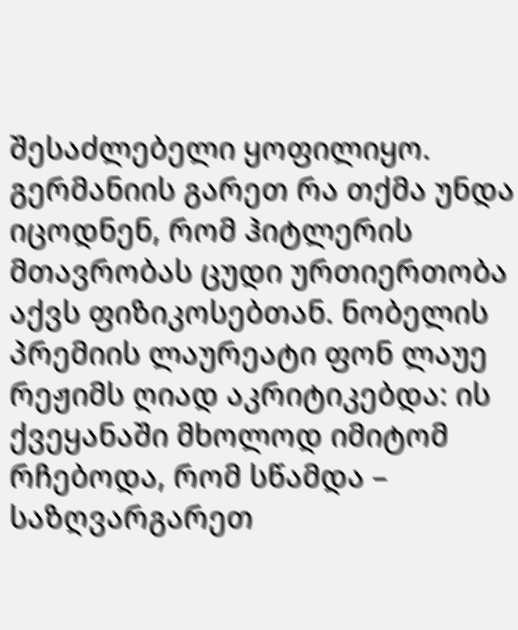შესაძლებელი ყოფილიყო. გერმანიის გარეთ რა თქმა უნდა იცოდნენ, რომ ჰიტლერის მთავრობას ცუდი ურთიერთობა აქვს ფიზიკოსებთან. ნობელის პრემიის ლაურეატი ფონ ლაუე რეჟიმს ღიად აკრიტიკებდა: ის ქვეყანაში მხოლოდ იმიტომ რჩებოდა, რომ სწამდა – საზღვარგარეთ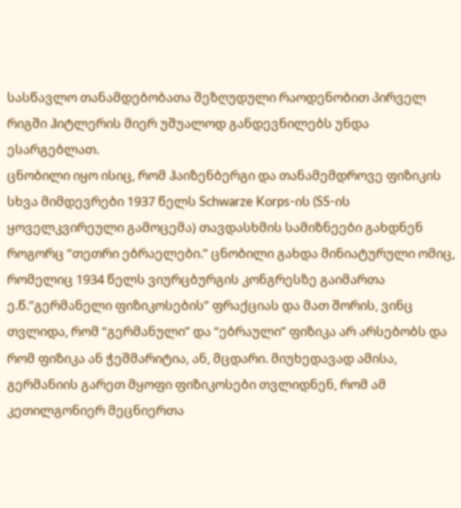სასწავლო თანამდებობათა შეზღუდული რაოდენობით პირველ რიგში ჰიტლერის მიერ უშუალოდ განდევნილებს უნდა ესარგებლათ.
ცნობილი იყო ისიც, რომ ჰაიზენბერგი და თანამემდროვე ფიზიკის სხვა მიმდევრები 1937 წელს Schwarze Korps-ის (SS-ის ყოველკვირეული გამოცემა) თავდასხმის სამიზნეები გახდნენ როგორც “თეთრი ებრაელები.” ცნობილი გახდა მინიატურული ომიც, რომელიც 1934 წელს ვიურცბურგის კონგრესზე გაიმართა ე.წ.”გერმანელი ფიზიკოსების” ფრაქციას და მათ შორის, ვინც თვლიდა, რომ “გერმანული” და “ებრაული” ფიზიკა არ არსებობს და რომ ფიზიკა ან ჭეშმარიტია, ან, მცდარი. მიუხედავად ამისა, გერმანიის გარეთ მყოფი ფიზიკოსები თვლიდნენ, რომ ამ კეთილგონიერ მეცნიერთა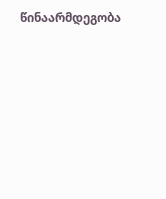წინაარმდეგობა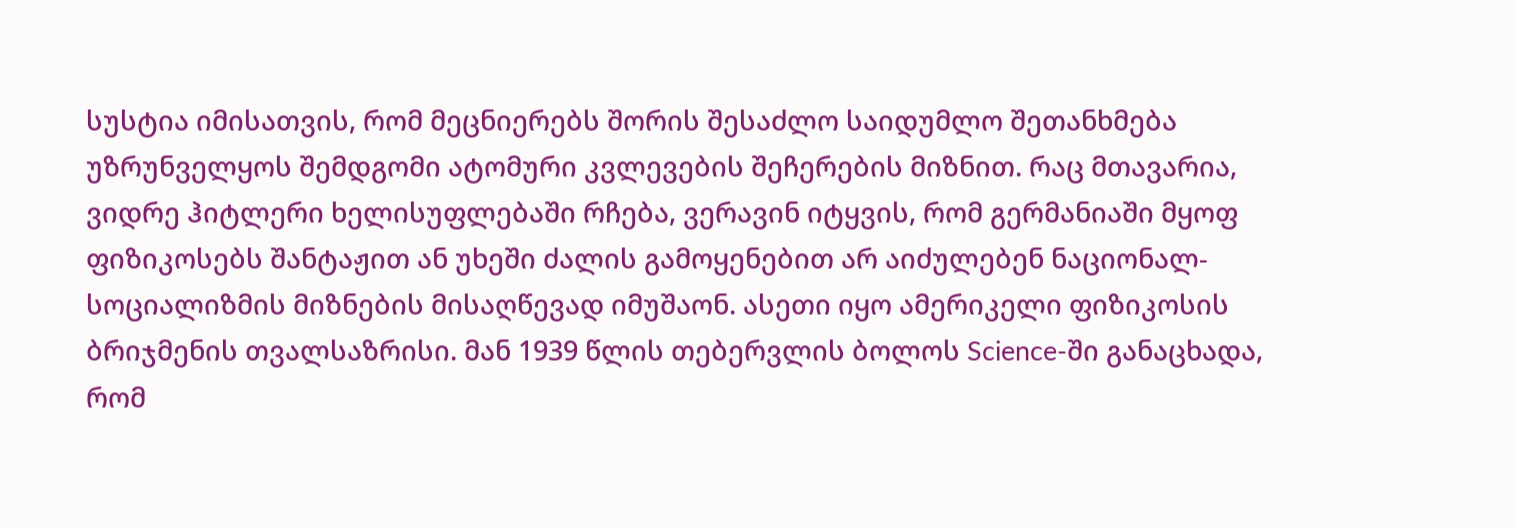სუსტია იმისათვის, რომ მეცნიერებს შორის შესაძლო საიდუმლო შეთანხმება უზრუნველყოს შემდგომი ატომური კვლევების შეჩერების მიზნით. რაც მთავარია, ვიდრე ჰიტლერი ხელისუფლებაში რჩება, ვერავინ იტყვის, რომ გერმანიაში მყოფ ფიზიკოსებს შანტაჟით ან უხეში ძალის გამოყენებით არ აიძულებენ ნაციონალ-სოციალიზმის მიზნების მისაღწევად იმუშაონ. ასეთი იყო ამერიკელი ფიზიკოსის ბრიჯმენის თვალსაზრისი. მან 1939 წლის თებერვლის ბოლოს Science-ში განაცხადა, რომ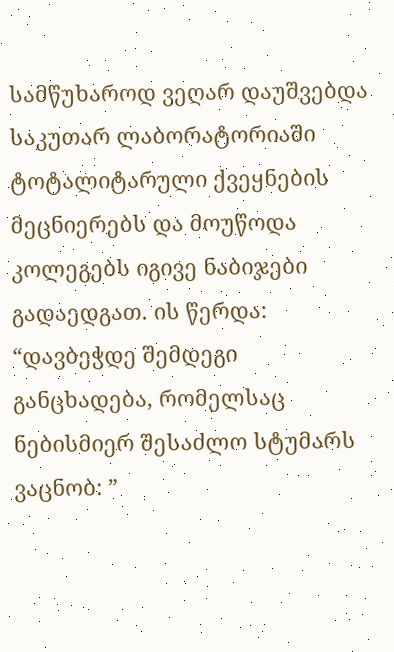სამწუხაროდ ვეღარ დაუშვებდა საკუთარ ლაბორატორიაში ტოტალიტარული ქვეყნების მეცნიერებს და მოუწოდა კოლეგებს იგივე ნაბიჯები გადაედგათ. ის წერდა:
“დავბეჭდე შემდეგი განცხადება, რომელსაც ნებისმიერ შესაძლო სტუმარს ვაცნობ: ”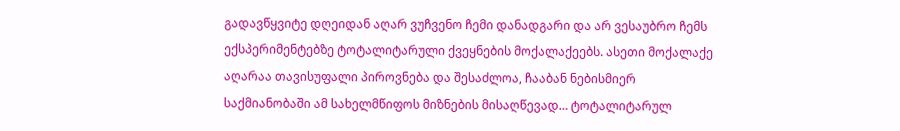გადავწყვიტე დღეიდან აღარ ვუჩვენო ჩემი დანადგარი და არ ვესაუბრო ჩემს ექსპერიმენტებზე ტოტალიტარული ქვეყნების მოქალაქეებს. ასეთი მოქალაქე აღარაა თავისუფალი პიროვნება და შესაძლოა, ჩააბან ნებისმიერ საქმიანობაში ამ სახელმწიფოს მიზნების მისაღწევად… ტოტალიტარულ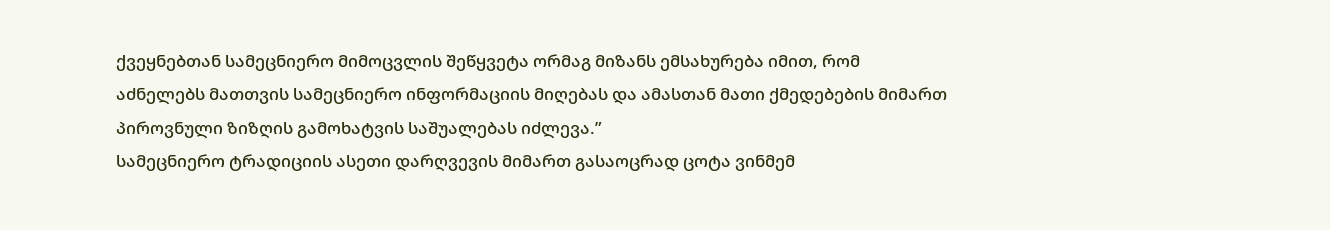ქვეყნებთან სამეცნიერო მიმოცვლის შეწყვეტა ორმაგ მიზანს ემსახურება იმით, რომ აძნელებს მათთვის სამეცნიერო ინფორმაციის მიღებას და ამასთან მათი ქმედებების მიმართ პიროვნული ზიზღის გამოხატვის საშუალებას იძლევა.”
სამეცნიერო ტრადიციის ასეთი დარღვევის მიმართ გასაოცრად ცოტა ვინმემ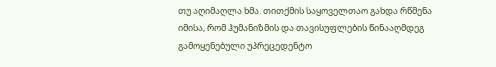თუ აღიმაღლა ხმა. თითქმის საყოველთაო გახდა რწმენა იმისა, რომ ჰუმანიზმის და თავისუფლების წინააღმდეგ გამოყენებული უპრეცედენტო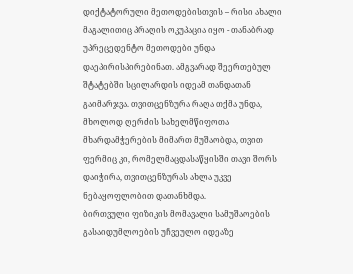დიქტატორული მეთოდებისთვის – რისი ახალი მაგალითიც პრაღის ოკუპაცია იყო - თანაბრად უპრეცედენტო მეთოდები უნდა დაეპირისპირებინათ. ამგვარად შეერთებულ შტატებში სცილარდის იდეამ თანდათან გაიმარჯვა. თვითცენზურა რაღა თქმა უნდა, მხოლოდ ღერძის სახელმწიფოთა მხარდამჭერების მიმართ მუშაობდა, თვით ფერმიც კი, რომელმაცდასაწყისში თავი შორს დაიჭირა, თვითცენზურას ახლა უკვე ნებაყოფლობით დათანხმდა.
ბირთვული ფიზიკის მომავალი სამუშაოების გასაიდუმლოების უჩვეულო იდეაზე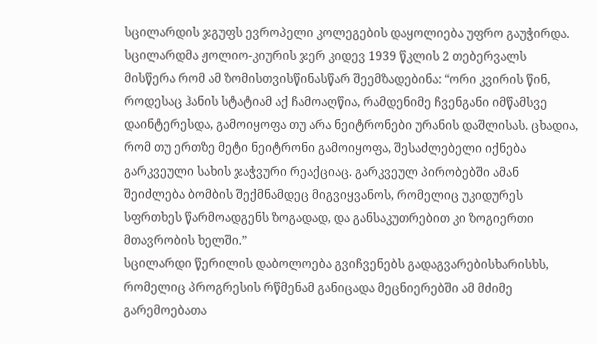სცილარდის ჯგუფს ევროპელი კოლეგების დაყოლიება უფრო გაუჭირდა. სცილარდმა ჟოლიო-კიურის ჯერ კიდევ 1939 წკლის 2 თებერვალს მისწერა რომ ამ ზომისთვისწინასწარ შეემზადებინა: “ორი კვირის წინ, როდესაც ჰანის სტატიამ აქ ჩამოაღწია, რამდენიმე ჩვენგანი იმწამსვე დაინტერესდა, გამოიყოფა თუ არა ნეიტრონები ურანის დაშლისას. ცხადია, რომ თუ ერთზე მეტი ნეიტრონი გამოიყოფა, შესაძლებელი იქნება გარკვეული სახის ჯაჭვური რეაქციაც. გარკვეულ პირობებში ამან შეიძლება ბომბის შექმნამდეც მიგვიყვანოს, რომელიც უკიდურეს სფრთხეს წარმოადგენს ზოგადად, და განსაკუთრებით კი ზოგიერთი მთავრობის ხელში.”
სცილარდი წერილის დაბოლოება გვიჩვენებს გადაგვარებისხარისხს, რომელიც პროგრესის რწმენამ განიცადა მეცნიერებში ამ მძიმე გარემოებათა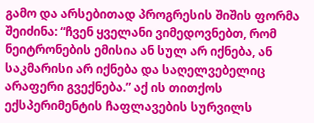გამო და არსებითად პროგრესის შიშის ფორმა შეიძინა: “ჩვენ ყველანი ვიმედოვნებთ, რომ ნეიტრონების ემისია ან სულ არ იქნება, ან საკმარისი არ იქნება და საღელვებელიც არაფერი გვექნება.” აქ ის თითქოს ექსპერიმენტის ჩაფლავების სურვილს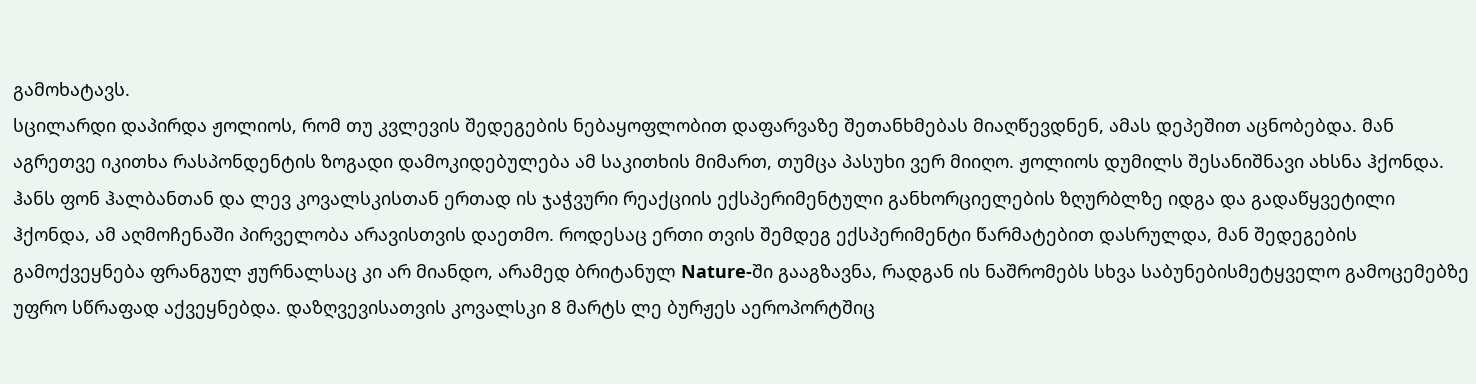გამოხატავს.
სცილარდი დაპირდა ჟოლიოს, რომ თუ კვლევის შედეგების ნებაყოფლობით დაფარვაზე შეთანხმებას მიაღწევდნენ, ამას დეპეშით აცნობებდა. მან აგრეთვე იკითხა რასპონდენტის ზოგადი დამოკიდებულება ამ საკითხის მიმართ, თუმცა პასუხი ვერ მიიღო. ჟოლიოს დუმილს შესანიშნავი ახსნა ჰქონდა. ჰანს ფონ ჰალბანთან და ლევ კოვალსკისთან ერთად ის ჯაჭვური რეაქციის ექსპერიმენტული განხორციელების ზღურბლზე იდგა და გადაწყვეტილი ჰქონდა, ამ აღმოჩენაში პირველობა არავისთვის დაეთმო. როდესაც ერთი თვის შემდეგ ექსპერიმენტი წარმატებით დასრულდა, მან შედეგების გამოქვეყნება ფრანგულ ჟურნალსაც კი არ მიანდო, არამედ ბრიტანულ Nature-ში გააგზავნა, რადგან ის ნაშრომებს სხვა საბუნებისმეტყველო გამოცემებზე უფრო სწრაფად აქვეყნებდა. დაზღვევისათვის კოვალსკი 8 მარტს ლე ბურჟეს აეროპორტშიც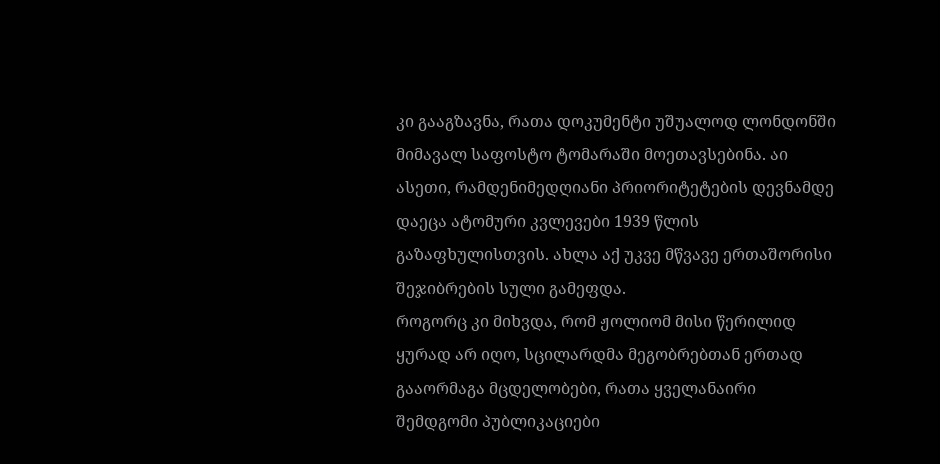კი გააგზავნა, რათა დოკუმენტი უშუალოდ ლონდონში მიმავალ საფოსტო ტომარაში მოეთავსებინა. აი ასეთი, რამდენიმედღიანი პრიორიტეტების დევნამდე დაეცა ატომური კვლევები 1939 წლის გაზაფხულისთვის. ახლა აქ უკვე მწვავე ერთაშორისი შეჯიბრების სული გამეფდა.
როგორც კი მიხვდა, რომ ჟოლიომ მისი წერილიდ ყურად არ იღო, სცილარდმა მეგობრებთან ერთად გააორმაგა მცდელობები, რათა ყველანაირი შემდგომი პუბლიკაციები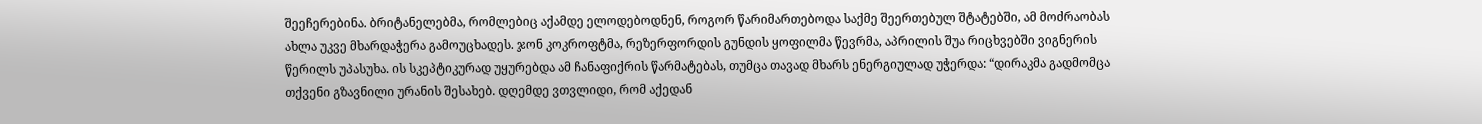შეეჩერებინა. ბრიტანელებმა, რომლებიც აქამდე ელოდებოდნენ, როგორ წარიმართებოდა საქმე შეერთებულ შტატებში, ამ მოძრაობას ახლა უკვე მხარდაჭერა გამოუცხადეს. ჯონ კოკროფტმა, რეზერფორდის გუნდის ყოფილმა წევრმა, აპრილის შუა რიცხვებში ვიგნერის წერილს უპასუხა. ის სკეპტიკურად უყურებდა ამ ჩანაფიქრის წარმატებას, თუმცა თავად მხარს ენერგიულად უჭერდა: “დირაკმა გადმომცა თქვენი გზავნილი ურანის შესახებ. დღემდე ვთვლიდი, რომ აქედან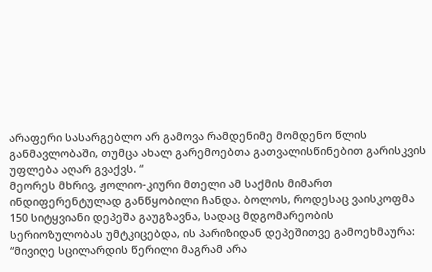არაფერი სასარგებლო არ გამოვა რამდენიმე მომდენო წლის განმავლობაში, თუმცა ახალ გარემოებთა გათვალისწინებით გარისკვის უფლება აღარ გვაქვს. “
მეორეს მხრივ, ჟოლიო-კიური მთელი ამ საქმის მიმართ ინდიფერენტულად განწყობილი ჩანდა. ბოლოს, როდესაც ვაისკოფმა 150 სიტყვიანი დეპეშა გაუგზავნა, სადაც მდგომარეობის სერიოზულობას უმტკიცებდა, ის პარიზიდან დეპეშითვე გამოეხმაურა:
“მივიღე სცილარდის წერილი მაგრამ არა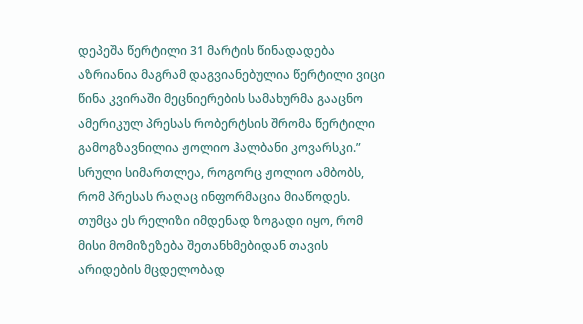დეპეშა წერტილი 31 მარტის წინადადება აზრიანია მაგრამ დაგვიანებულია წერტილი ვიცი წინა კვირაში მეცნიერების სამახურმა გააცნო ამერიკულ პრესას რობერტსის შრომა წერტილი გამოგზავნილია ჟოლიო ჰალბანი კოვარსკი.”
სრული სიმართლეა, როგორც ჟოლიო ამბობს, რომ პრესას რაღაც ინფორმაცია მიაწოდეს. თუმცა ეს რელიზი იმდენად ზოგადი იყო, რომ მისი მომიზეზება შეთანხმებიდან თავის არიდების მცდელობად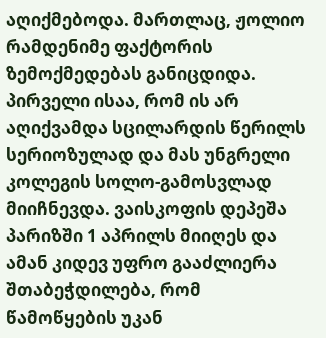აღიქმებოდა. მართლაც, ჟოლიო რამდენიმე ფაქტორის ზემოქმედებას განიცდიდა. პირველი ისაა, რომ ის არ აღიქვამდა სცილარდის წერილს სერიოზულად და მას უნგრელი კოლეგის სოლო-გამოსვლად მიიჩნევდა. ვაისკოფის დეპეშა პარიზში 1 აპრილს მიიღეს და ამან კიდევ უფრო გააძლიერა შთაბეჭდილება, რომ წამოწყების უკან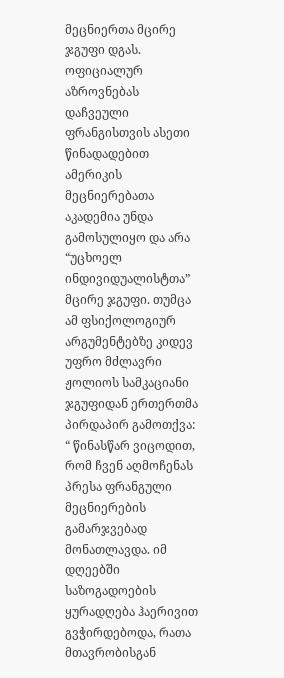მეცნიერთა მცირე ჯგუფი დგას. ოფიციალურ აზროვნებას დაჩვეული ფრანგისთვის ასეთი წინადადებით ამერიკის მეცნიერებათა აკადემია უნდა გამოსულიყო და არა “უცხოელ ინდივიდუალისტთა” მცირე ჯგუფი. თუმცა ამ ფსიქოლოგიურ არგუმენტებზე კიდევ უფრო მძლავრი ჟოლიოს სამკაციანი ჯგუფიდან ერთერთმა პირდაპირ გამოთქვა: “ წინასწარ ვიცოდით, რომ ჩვენ აღმოჩენას პრესა ფრანგული მეცნიერების გამარჯვებად მონათლავდა. იმ დღეებში საზოგადოების ყურადღება ჰაერივით გვჭირდებოდა, რათა მთავრობისგან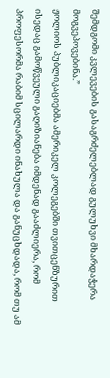შემდგომი კვლევების გასაგრძელებლად გულუხვი მხარდაჭერა მოგვეპოვებინა.”
ჟოლიოს პუბლიკაციებმა ამერიკელ კოლეგებში თვითცენზურით ისედაც გამოწვეული გაღიზიანება იმდენად გააძლიერა, რომ პროფესორმა რაბიმ სცილარდი ინახულა და განუცხდადა, რომ თუ ამ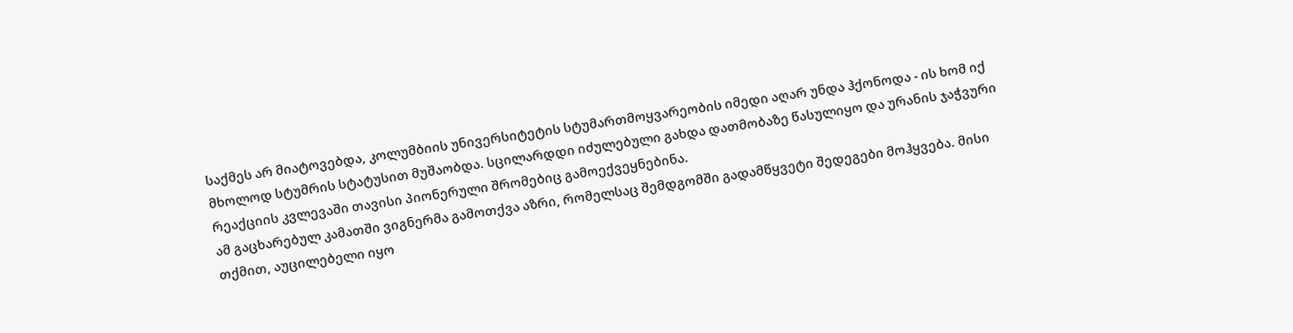საქმეს არ მიატოვებდა, კოლუმბიის უნივერსიტეტის სტუმართმოყვარეობის იმედი აღარ უნდა ჰქონოდა - ის ხომ იქ მხოლოდ სტუმრის სტატუსით მუშაობდა. სცილარდდი იძულებული გახდა დათმობაზე წასულიყო და ურანის ჯაჭვური რეაქციის კვლევაში თავისი პიონერული შრომებიც გამოექვეყნებინა.
ამ გაცხარებულ კამათში ვიგნერმა გამოთქვა აზრი, რომელსაც შემდგომში გადამწყვეტი შედეგები მოჰყვება. მისი თქმით, აუცილებელი იყო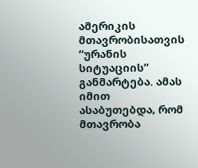ამერიკის მთავრობისათვის “ურანის სიტუაციის” განმარტება. ამას იმით ასაბუთებდა, რომ მთავრობა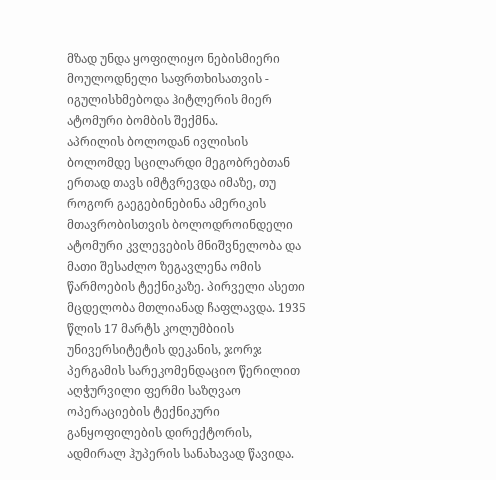მზად უნდა ყოფილიყო ნებისმიერი მოულოდნელი საფრთხისათვის - იგულისხმებოდა ჰიტლერის მიერ ატომური ბომბის შექმნა.
აპრილის ბოლოდან ივლისის ბოლომდე სცილარდი მეგობრებთან ერთად თავს იმტვრევდა იმაზე, თუ როგორ გაეგებინებინა ამერიკის მთავრობისთვის ბოლოდროინდელი ატომური კვლევების მნიშვნელობა და მათი შესაძლო ზეგავლენა ომის წარმოების ტექნიკაზე. პირველი ასეთი მცდელობა მთლიანად ჩაფლავდა. 1935 წლის 17 მარტს კოლუმბიის უნივერსიტეტის დეკანის, ჯორჯ პერგამის სარეკომენდაციო წერილით აღჭურვილი ფერმი საზღვაო ოპერაციების ტექნიკური განყოფილების დირექტორის, ადმირალ ჰუპერის სანახავად წავიდა.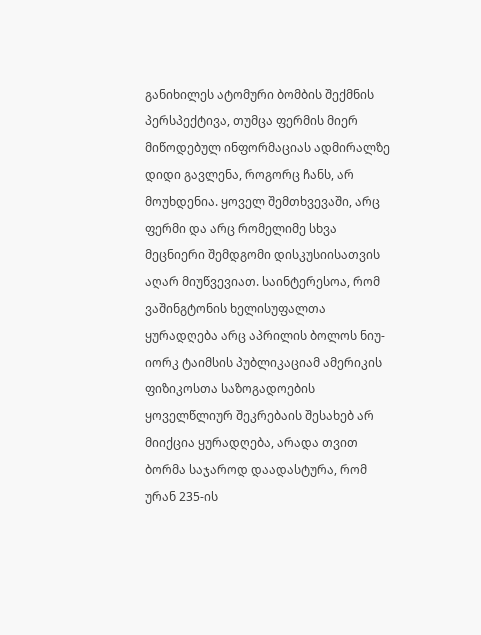განიხილეს ატომური ბომბის შექმნის პერსპექტივა, თუმცა ფერმის მიერ მიწოდებულ ინფორმაციას ადმირალზე დიდი გავლენა, როგორც ჩანს, არ მოუხდენია. ყოველ შემთხვევაში, არც ფერმი და არც რომელიმე სხვა მეცნიერი შემდგომი დისკუსიისათვის აღარ მიუწვევიათ. საინტერესოა, რომ ვაშინგტონის ხელისუფალთა ყურადღება არც აპრილის ბოლოს ნიუ-იორკ ტაიმსის პუბლიკაციამ ამერიკის ფიზიკოსთა საზოგადოების ყოველწლიურ შეკრებაის შესახებ არ მიიქცია ყურადღება, არადა თვით ბორმა საჯაროდ დაადასტურა, რომ ურან 235-ის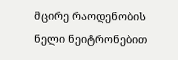მცირე რაოდენობის ნელი ნეიტრონებით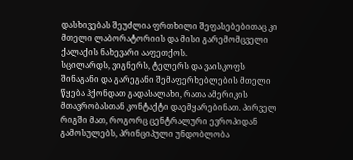დასხივებას შეუძლია ფრთხილი შეფასებებითაც კი მთელი ლაბორატორიის და მისი გარემომცველი ქალაქის ნახევარი ააფეთქოს.
სცილარდს, ვიგნერს, ტელერს და ვაისკოფს შინაგანი და გარეგანი შემაფერხებლების მთელი წყება ჰქონდათ გადასალახი, რათა ამერიკის მთავრობასთან კონტაქტი დაემყარებინათ. პირველ რიგში მათ, როგორც ცენტრალური ევროპიდან გამოსულებს, პრინციპული უნდობლობა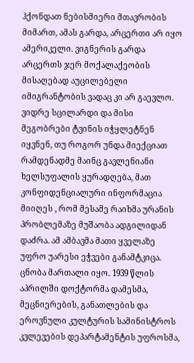ჰქონდათ ნებისმიერი მთავრობის მიმართ, ამას გარდა, არცერთი არ იყო ამერიკელი. ვიგნერის გარდა არცერთს ჯერ მოქალაქეობის მისაღებად აუცილებელი იმიგრანტობის ვადაც კი არ გაევლო.
ვიდრე სცილარდი და მისი მეგობრები ტვინის იჭყლეტნენ იყვნენ, თუ როგორ უნდა მიექციათ რამდენადმე მაინც გავლენიანი ხელსუფალის ყურადღება, მათ კონფიდენციალური ინფორმაცია მიიღეს , რომ მესამე რაიხმა ურანის პრობლემაზე მუშაობა ადგილიდან დაძრა. ამ ამბავმა მათი ყველაზე უფრო უარესი ეჭვები განამტკიცა.
ცნობა მართალი იყო. 1939 წლის აპრილში დოქტორმა დამესმა, მეცნიერების, განათლების და ეროვნული კულტურის სამინისტროს კვლევების დეპარტამენტის უფროსმა,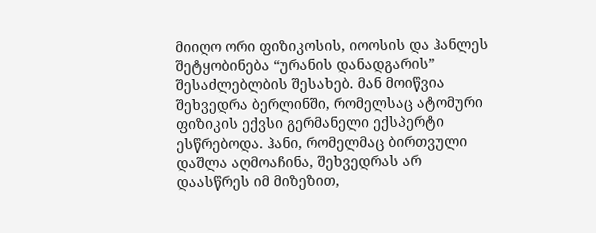მიიღო ორი ფიზიკოსის, იოოსის და ჰანლეს შეტყობინება “ურანის დანადგარის” შესაძლებლბის შესახებ. მან მოიწვია შეხვედრა ბერლინში, რომელსაც ატომური ფიზიკის ექვსი გერმანელი ექსპერტი ესწრებოდა. ჰანი, რომელმაც ბირთვული დაშლა აღმოაჩინა, შეხვედრას არ დაასწრეს იმ მიზეზით,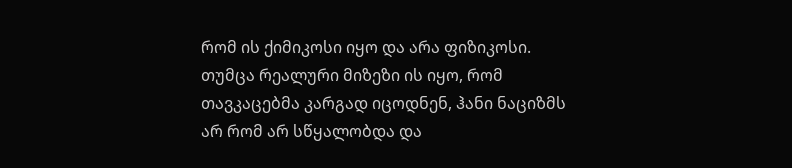რომ ის ქიმიკოსი იყო და არა ფიზიკოსი. თუმცა რეალური მიზეზი ის იყო, რომ თავკაცებმა კარგად იცოდნენ, ჰანი ნაციზმს არ რომ არ სწყალობდა და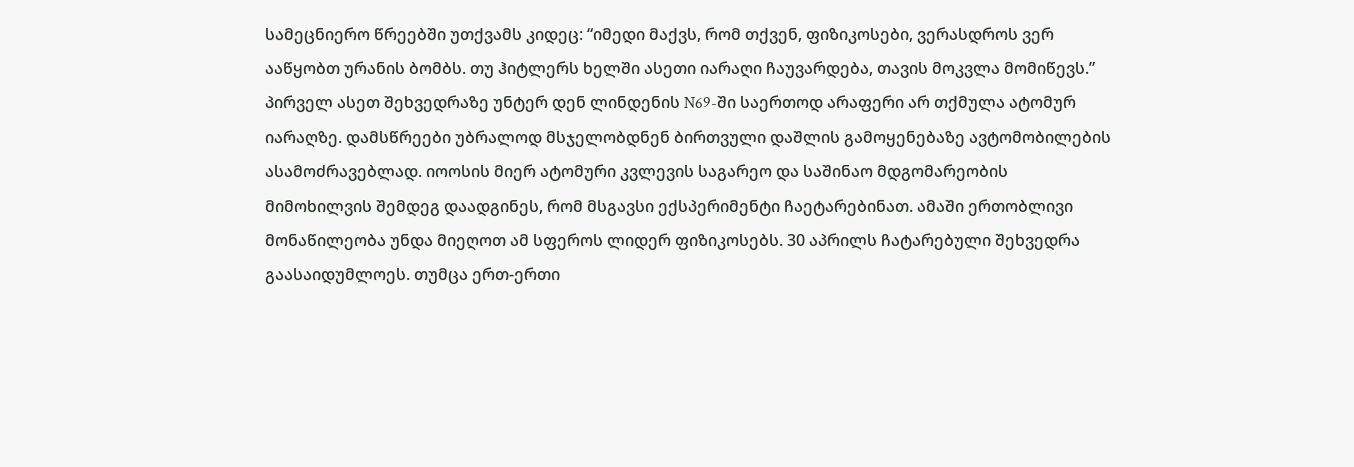სამეცნიერო წრეებში უთქვამს კიდეც: “იმედი მაქვს, რომ თქვენ, ფიზიკოსები, ვერასდროს ვერ ააწყობთ ურანის ბომბს. თუ ჰიტლერს ხელში ასეთი იარაღი ჩაუვარდება, თავის მოკვლა მომიწევს.”
პირველ ასეთ შეხვედრაზე უნტერ დენ ლინდენის N69-ში საერთოდ არაფერი არ თქმულა ატომურ იარაღზე. დამსწრეები უბრალოდ მსჯელობდნენ ბირთვული დაშლის გამოყენებაზე ავტომობილების ასამოძრავებლად. იოოსის მიერ ატომური კვლევის საგარეო და საშინაო მდგომარეობის მიმოხილვის შემდეგ დაადგინეს, რომ მსგავსი ექსპერიმენტი ჩაეტარებინათ. ამაში ერთობლივი მონაწილეობა უნდა მიეღოთ ამ სფეროს ლიდერ ფიზიკოსებს. 30 აპრილს ჩატარებული შეხვედრა გაასაიდუმლოეს. თუმცა ერთ-ერთი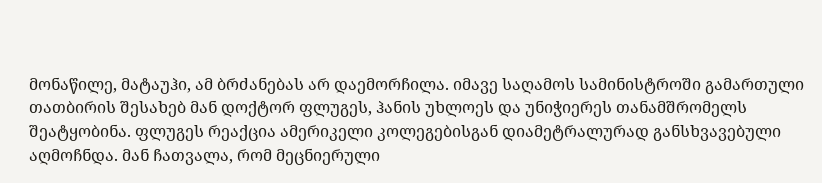მონაწილე, მატაუჰი, ამ ბრძანებას არ დაემორჩილა. იმავე საღამოს სამინისტროში გამართული თათბირის შესახებ მან დოქტორ ფლუგეს, ჰანის უხლოეს და უნიჭიერეს თანამშრომელს შეატყობინა. ფლუგეს რეაქცია ამერიკელი კოლეგებისგან დიამეტრალურად განსხვავებული აღმოჩნდა. მან ჩათვალა, რომ მეცნიერული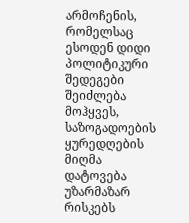არმოჩენის, რომელსაც ესოდენ დიდი პოლიტიკური შედეგები შეიძლება მოჰყვეს, საზოგადოების ყურედღების მიღმა დატოვება უზარმაზარ რისკებს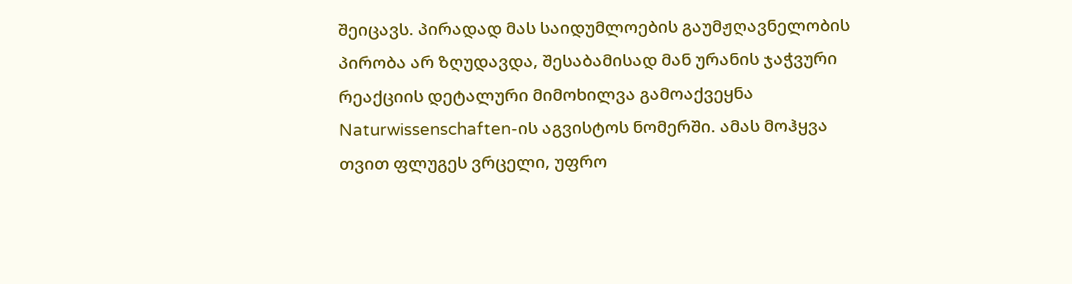შეიცავს. პირადად მას საიდუმლოების გაუმჟღავნელობის პირობა არ ზღუდავდა, შესაბამისად მან ურანის ჯაჭვური რეაქციის დეტალური მიმოხილვა გამოაქვეყნა Naturwissenschaften-ის აგვისტოს ნომერში. ამას მოჰყვა თვით ფლუგეს ვრცელი, უფრო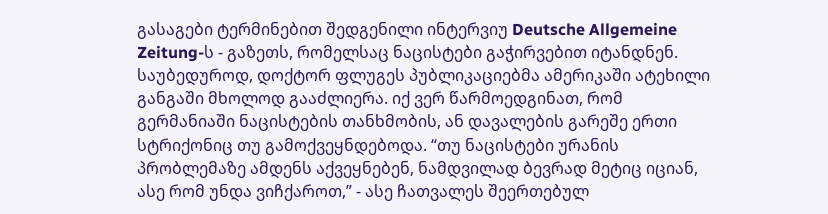გასაგები ტერმინებით შედგენილი ინტერვიუ Deutsche Allgemeine Zeitung-ს - გაზეთს, რომელსაც ნაცისტები გაჭირვებით იტანდნენ.
საუბედუროდ, დოქტორ ფლუგეს პუბლიკაციებმა ამერიკაში ატეხილი განგაში მხოლოდ გააძლიერა. იქ ვერ წარმოედგინათ, რომ გერმანიაში ნაცისტების თანხმობის, ან დავალების გარეშე ერთი სტრიქონიც თუ გამოქვეყნდებოდა. “თუ ნაცისტები ურანის პრობლემაზე ამდენს აქვეყნებენ, ნამდვილად ბევრად მეტიც იციან, ასე რომ უნდა ვიჩქაროთ,” - ასე ჩათვალეს შეერთებულ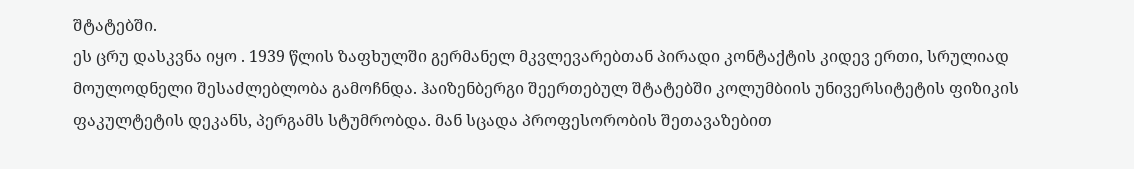შტატებში.
ეს ცრუ დასკვნა იყო . 1939 წლის ზაფხულში გერმანელ მკვლევარებთან პირადი კონტაქტის კიდევ ერთი, სრულიად მოულოდნელი შესაძლებლობა გამოჩნდა. ჰაიზენბერგი შეერთებულ შტატებში კოლუმბიის უნივერსიტეტის ფიზიკის ფაკულტეტის დეკანს, პერგამს სტუმრობდა. მან სცადა პროფესორობის შეთავაზებით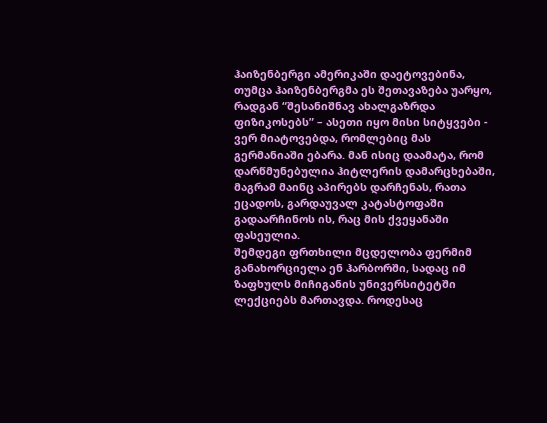ჰაიზენბერგი ამერიკაში დაეტოვებინა, თუმცა ჰაიზენბერგმა ეს შეთავაზება უარყო, რადგან “შესანიშნავ ახალგაზრდა ფიზიკოსებს” – ასეთი იყო მისი სიტყვები - ვერ მიატოვებდა, რომლებიც მას გერმანიაში ებარა. მან ისიც დაამატა, რომ დარწმუნებულია ჰიტლერის დამარცხებაში, მაგრამ მაინც აპირებს დარჩენას, რათა ეცადოს, გარდაუვალ კატასტოფაში გადაარჩინოს ის, რაც მის ქვეყანაში ფასეულია.
შემდეგი ფრთხილი მცდელობა ფერმიმ განახორციელა ენ ჰარბორში, სადაც იმ ზაფხულს მიჩიგანის უნივერსიტეტში ლექციებს მართავდა. როდესაც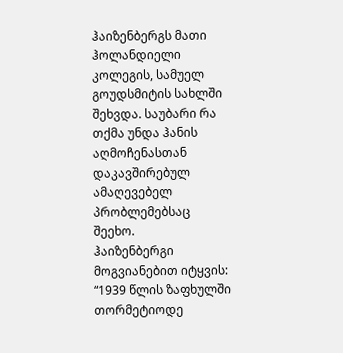ჰაიზენბერგს მათი ჰოლანდიელი კოლეგის, სამუელ გოუდსმიტის სახლში შეხვდა. საუბარი რა თქმა უნდა ჰანის აღმოჩენასთან დაკავშირებულ ამაღევებელ პრობლემებსაც შეეხო.
ჰაიზენბერგი მოგვიანებით იტყვის: “1939 წლის ზაფხულში თორმეტიოდე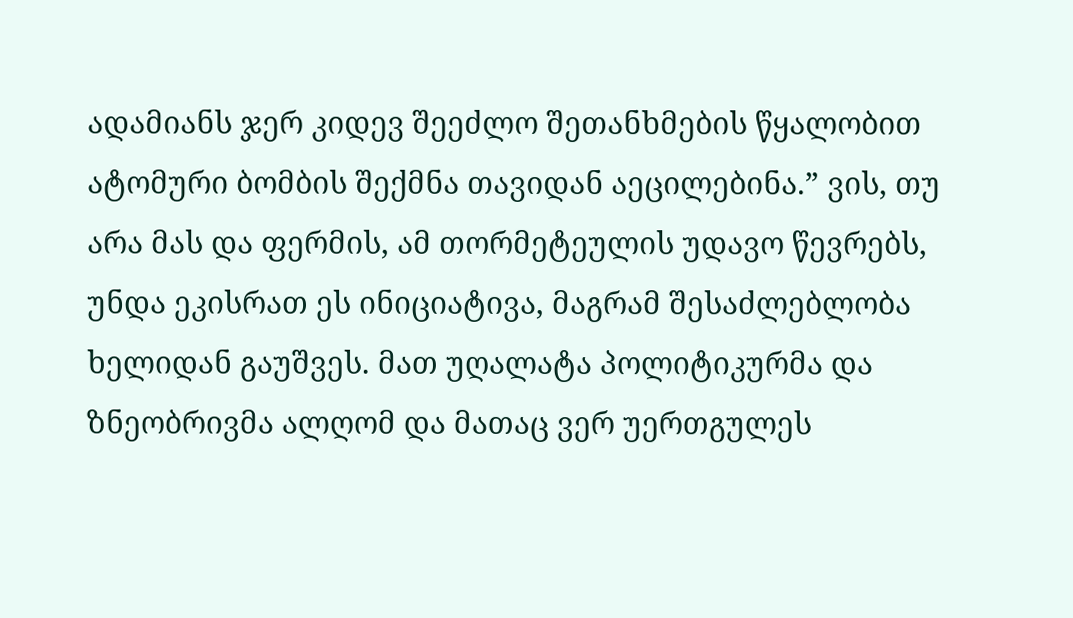ადამიანს ჯერ კიდევ შეეძლო შეთანხმების წყალობით ატომური ბომბის შექმნა თავიდან აეცილებინა.” ვის, თუ არა მას და ფერმის, ამ თორმეტეულის უდავო წევრებს, უნდა ეკისრათ ეს ინიციატივა, მაგრამ შესაძლებლობა ხელიდან გაუშვეს. მათ უღალატა პოლიტიკურმა და ზნეობრივმა ალღომ და მათაც ვერ უერთგულეს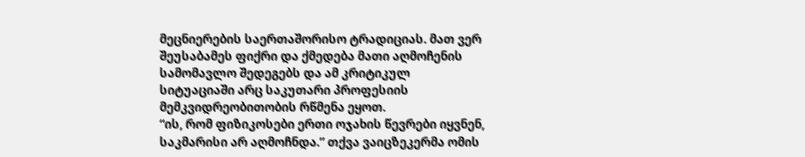მეცნიერების საერთაშორისო ტრადიციას. მათ ვერ შეუსაბამეს ფიქრი და ქმედება მათი აღმოჩენის სამომავლო შედეგებს და ამ კრიტიკულ სიტუაციაში არც საკუთარი პროფესიის მემკვიდრეობითობის რწმენა ეყოთ.
“ის, რომ ფიზიკოსები ერთი ოჯახის წევრები იყვნენ, საკმარისი არ აღმოჩნდა.” თქვა ვაიცზეკერმა ომის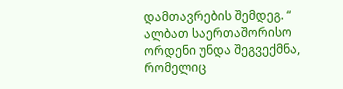დამთავრების შემდეგ. “ ალბათ საერთაშორისო ორდენი უნდა შეგვექმნა, რომელიც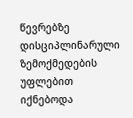წევრებზე დისციპლინარული ზემოქმედების უფლებით იქნებოდა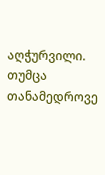აღჭურვილი. თუმცა თანამედროვე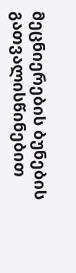მეცნიერების ბუნების გათვალისწინებით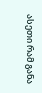ასეთი რამ განა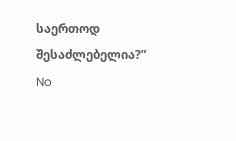საერთოდ შესაძლებელია?”
No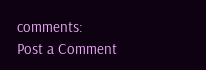comments:
Post a Comment